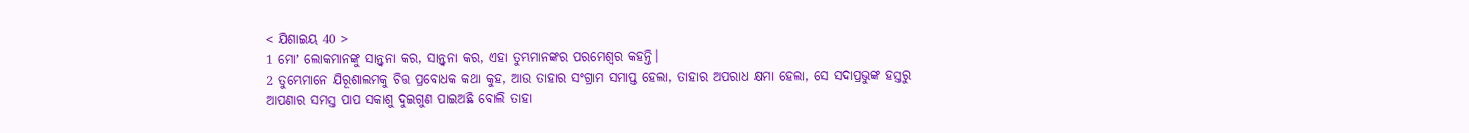< ଯିଶାଇୟ 40 >
1 ମୋʼ ଲୋକମାନଙ୍କୁ ସାନ୍ତ୍ୱନା କର, ସାନ୍ତ୍ୱନା କର, ଏହା ତୁମ୍ଭମାନଙ୍କର ପରମେଶ୍ୱର କହନ୍ତି।
2 ତୁମ୍ଭେମାନେ ଯିରୂଶାଲମକୁ ଚିତ୍ତ ପ୍ରବୋଧକ କଥା କୁହ, ଆଉ ତାହାର ସଂଗ୍ରାମ ସମାପ୍ତ ହେଲା, ତାହାର ଅପରାଧ କ୍ଷମା ହେଲା, ସେ ସଦାପ୍ରଭୁଙ୍କ ହସ୍ତରୁ ଆପଣାର ସମସ୍ତ ପାପ ସକାଶୁ ଦୁଇଗୁଣ ପାଇଅଛି ବୋଲି ତାହା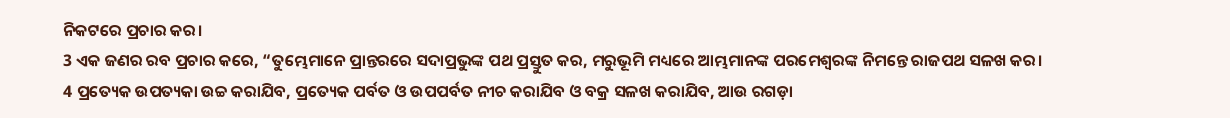ନିକଟରେ ପ୍ରଚାର କର।
3 ଏକ ଜଣର ରବ ପ୍ରଚାର କରେ, “ତୁମ୍ଭେମାନେ ପ୍ରାନ୍ତରରେ ସଦାପ୍ରଭୁଙ୍କ ପଥ ପ୍ରସ୍ତୁତ କର, ମରୁଭୂମି ମଧ୍ୟରେ ଆମ୍ଭମାନଙ୍କ ପରମେଶ୍ୱରଙ୍କ ନିମନ୍ତେ ରାଜପଥ ସଳଖ କର।
4 ପ୍ରତ୍ୟେକ ଉପତ୍ୟକା ଉଚ୍ଚ କରାଯିବ, ପ୍ରତ୍ୟେକ ପର୍ବତ ଓ ଉପପର୍ବତ ନୀଚ କରାଯିବ ଓ ବକ୍ର ସଳଖ କରାଯିବ, ଆଉ ରଗଡ଼ା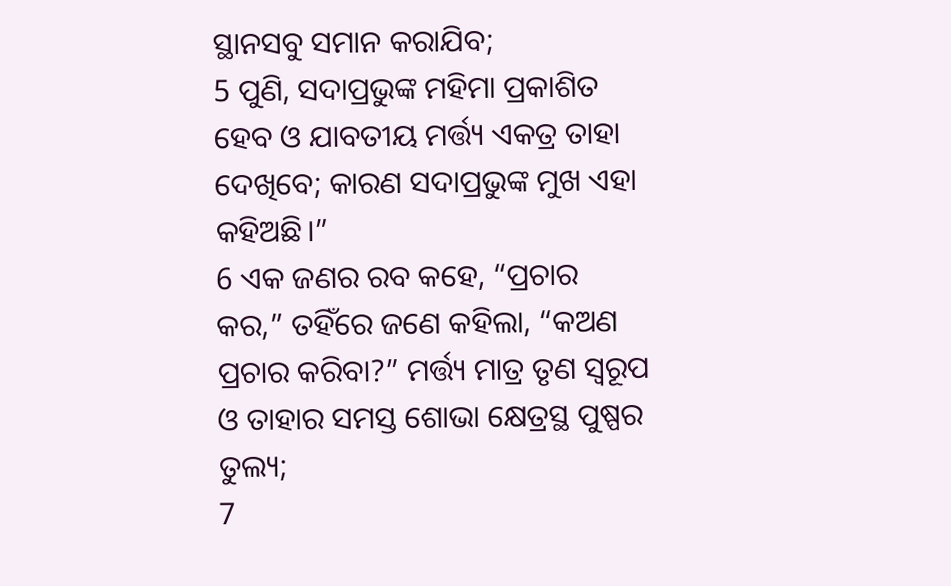ସ୍ଥାନସବୁ ସମାନ କରାଯିବ;
5 ପୁଣି, ସଦାପ୍ରଭୁଙ୍କ ମହିମା ପ୍ରକାଶିତ ହେବ ଓ ଯାବତୀୟ ମର୍ତ୍ତ୍ୟ ଏକତ୍ର ତାହା ଦେଖିବେ; କାରଣ ସଦାପ୍ରଭୁଙ୍କ ମୁଖ ଏହା କହିଅଛି।”
6 ଏକ ଜଣର ରବ କହେ, “ପ୍ରଚାର କର,” ତହିଁରେ ଜଣେ କହିଲା, “କଅଣ ପ୍ରଚାର କରିବା?” ମର୍ତ୍ତ୍ୟ ମାତ୍ର ତୃଣ ସ୍ୱରୂପ ଓ ତାହାର ସମସ୍ତ ଶୋଭା କ୍ଷେତ୍ରସ୍ଥ ପୁଷ୍ପର ତୁଲ୍ୟ;
7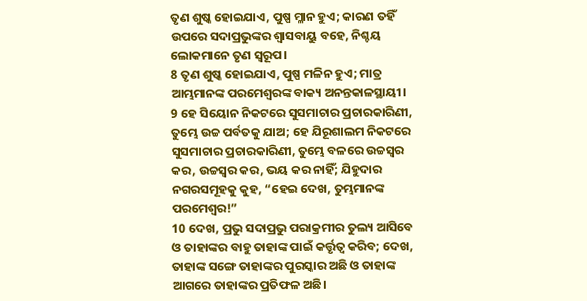ତୃଣ ଶୁଷ୍କ ହୋଇଯାଏ, ପୁଷ୍ପ ମ୍ଳାନ ହୁଏ; କାରଣ ତହିଁ ଉପରେ ସଦାପ୍ରଭୁଙ୍କର ଶ୍ୱାସବାୟୁ ବହେ, ନିଶ୍ଚୟ ଲୋକମାନେ ତୃଣ ସ୍ୱରୂପ।
8 ତୃଣ ଶୁଷ୍କ ହୋଇଯାଏ, ପୁଷ୍ପ ମଳିନ ହୁଏ; ମାତ୍ର ଆମ୍ଭମାନଙ୍କ ପରମେଶ୍ୱରଙ୍କ ବାକ୍ୟ ଅନନ୍ତକାଳସ୍ଥାୟୀ।
9 ହେ ସିୟୋନ ନିକଟରେ ସୁସମାଚାର ପ୍ରଚାରକାରିଣୀ, ତୁମ୍ଭେ ଉଚ୍ଚ ପର୍ବତକୁ ଯାଅ; ହେ ଯିରୂଶାଲମ ନିକଟରେ ସୁସମାଚାର ପ୍ରଚାରକାରିଣୀ, ତୁମ୍ଭେ ବଳରେ ଉଚ୍ଚସ୍ୱର କର, ଉଚ୍ଚସ୍ୱର କର, ଭୟ କର ନାହିଁ; ଯିହୁଦାର ନଗରସମୂହକୁ କୁହ, “ହେଇ ଦେଖ, ତୁମ୍ଭମାନଙ୍କ ପରମେଶ୍ୱର!”
10 ଦେଖ, ପ୍ରଭୁ ସଦାପ୍ରଭୁ ପରାକ୍ରମୀର ତୁଲ୍ୟ ଆସିବେ ଓ ତାହାଙ୍କର ବାହୁ ତାହାଙ୍କ ପାଇଁ କର୍ତ୍ତୃତ୍ୱ କରିବ; ଦେଖ, ତାହାଙ୍କ ସଙ୍ଗେ ତାହାଙ୍କର ପୁରସ୍କାର ଅଛି ଓ ତାହାଙ୍କ ଆଗରେ ତାହାଙ୍କର ପ୍ରତିଫଳ ଅଛି।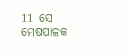11 ସେ ମେଷପାଳକ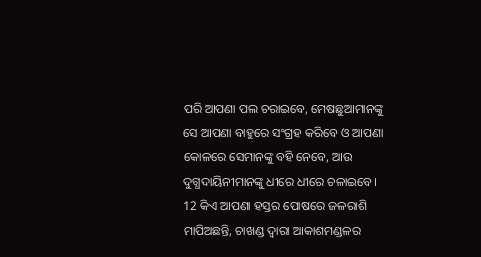ପରି ଆପଣା ପଲ ଚରାଇବେ, ମେଷଛୁଆମାନଙ୍କୁ ସେ ଆପଣା ବାହୁରେ ସଂଗ୍ରହ କରିବେ ଓ ଆପଣା କୋଳରେ ସେମାନଙ୍କୁ ବହି ନେବେ, ଆଉ ଦୁଗ୍ଧଦାୟିନୀମାନଙ୍କୁ ଧୀରେ ଧୀରେ ଚଳାଇବେ।
12 କିଏ ଆପଣା ହସ୍ତର ପୋଷରେ ଜଳରାଶି ମାପିଅଛନ୍ତି, ଚାଖଣ୍ଡ ଦ୍ୱାରା ଆକାଶମଣ୍ଡଳର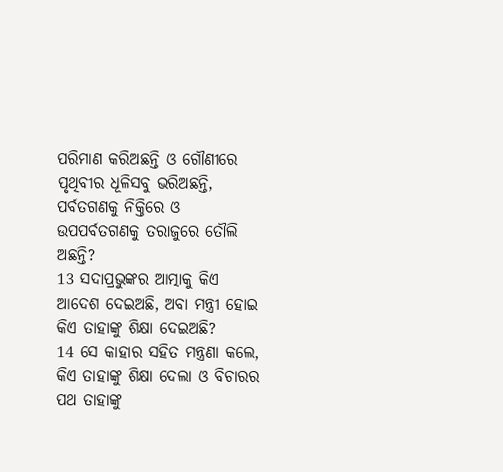ପରିମାଣ କରିଅଛନ୍ତି ଓ ଗୌଣୀରେ ପୃଥିବୀର ଧୂଳିସବୁ ଭରିଅଛନ୍ତି, ପର୍ବତଗଣକୁ ନିକ୍ତିରେ ଓ ଉପପର୍ବତଗଣକୁ ତରାଜୁରେ ତୌଲି ଅଛନ୍ତି?
13 ସଦାପ୍ରଭୁଙ୍କର ଆତ୍ମାକୁ କିଏ ଆଦେଶ ଦେଇଅଛି, ଅବା ମନ୍ତ୍ରୀ ହୋଇ କିଏ ତାହାଙ୍କୁ ଶିକ୍ଷା ଦେଇଅଛି?
14 ସେ କାହାର ସହିତ ମନ୍ତ୍ରଣା କଲେ, କିଏ ତାହାଙ୍କୁ ଶିକ୍ଷା ଦେଲା ଓ ବିଚାରର ପଥ ତାହାଙ୍କୁ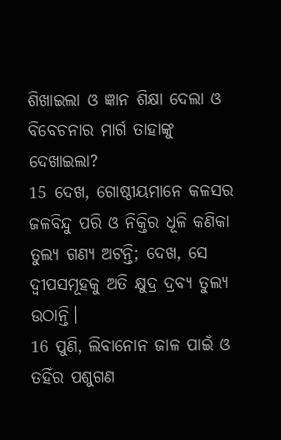ଶିଖାଇଲା ଓ ଜ୍ଞାନ ଶିକ୍ଷା ଦେଲା ଓ ବିବେଚନାର ମାର୍ଗ ତାହାଙ୍କୁ ଦେଖାଇଲା?
15 ଦେଖ, ଗୋଷ୍ଠୀୟମାନେ କଳସର ଜଳବିନ୍ଦୁ ପରି ଓ ନିକ୍ତିର ଧୂଳି କଣିକା ତୁଲ୍ୟ ଗଣ୍ୟ ଅଟନ୍ତି; ଦେଖ, ସେ ଦ୍ୱୀପସମୂହକୁ ଅତି କ୍ଷୁଦ୍ର ଦ୍ରବ୍ୟ ତୁଲ୍ୟ ଉଠାନ୍ତି।
16 ପୁଣି, ଲିବାନୋନ ଜାଳ ପାଇଁ ଓ ତହିଁର ପଶୁଗଣ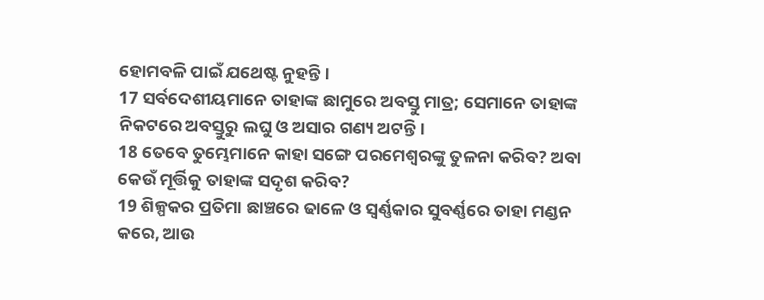ହୋମବଳି ପାଇଁ ଯଥେଷ୍ଟ ନୁହନ୍ତି।
17 ସର୍ବଦେଶୀୟମାନେ ତାହାଙ୍କ ଛାମୁରେ ଅବସ୍ତୁ ମାତ୍ର; ସେମାନେ ତାହାଙ୍କ ନିକଟରେ ଅବସ୍ତୁରୁ ଲଘୁ ଓ ଅସାର ଗଣ୍ୟ ଅଟନ୍ତି।
18 ତେବେ ତୁମ୍ଭେମାନେ କାହା ସଙ୍ଗେ ପରମେଶ୍ୱରଙ୍କୁ ତୁଳନା କରିବ? ଅବା କେଉଁ ମୂର୍ତ୍ତିକୁ ତାହାଙ୍କ ସଦୃଶ କରିବ?
19 ଶିଳ୍ପକର ପ୍ରତିମା ଛାଞ୍ଚରେ ଢାଳେ ଓ ସ୍ୱର୍ଣ୍ଣକାର ସୁବର୍ଣ୍ଣରେ ତାହା ମଣ୍ଡନ କରେ, ଆଉ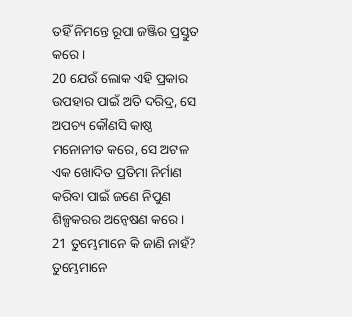ତହିଁ ନିମନ୍ତେ ରୂପା ଜଞ୍ଜିର ପ୍ରସ୍ତୁତ କରେ।
20 ଯେଉଁ ଲୋକ ଏହି ପ୍ରକାର ଉପହାର ପାଇଁ ଅତି ଦରିଦ୍ର, ସେ ଅପଚ୍ୟ କୌଣସି କାଷ୍ଠ ମନୋନୀତ କରେ, ସେ ଅଟଳ ଏକ ଖୋଦିତ ପ୍ରତିମା ନିର୍ମାଣ କରିବା ପାଇଁ ଜଣେ ନିପୁଣ ଶିଳ୍ପକରର ଅନ୍ୱେଷଣ କରେ।
21 ତୁମ୍ଭେମାନେ କି ଜାଣି ନାହଁ? ତୁମ୍ଭେମାନେ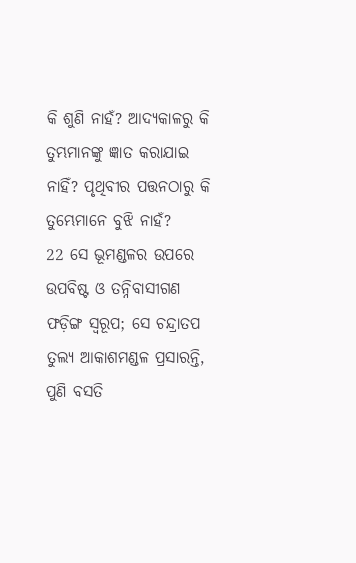କି ଶୁଣି ନାହଁ? ଆଦ୍ୟକାଳରୁ କି ତୁମ୍ଭମାନଙ୍କୁ ଜ୍ଞାତ କରାଯାଇ ନାହିଁ? ପୃଥିବୀର ପତ୍ତନଠାରୁ କି ତୁମ୍ଭେମାନେ ବୁଝି ନାହଁ?
22 ସେ ଭୂମଣ୍ଡଳର ଉପରେ ଉପବିଷ୍ଟ ଓ ତନ୍ନିବାସୀଗଣ ଫଡ଼ିଙ୍ଗ ସ୍ୱରୂପ; ସେ ଚନ୍ଦ୍ରାତପ ତୁଲ୍ୟ ଆକାଶମଣ୍ଡଳ ପ୍ରସାରନ୍ତି, ପୁଣି ବସତି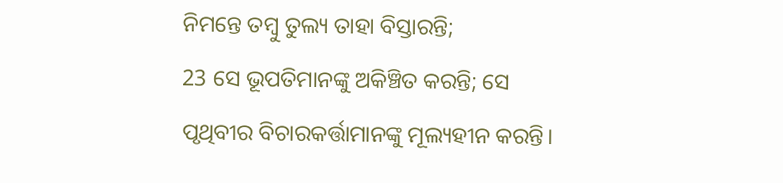ନିମନ୍ତେ ତମ୍ବୁ ତୁଲ୍ୟ ତାହା ବିସ୍ତାରନ୍ତି;
23 ସେ ଭୂପତିମାନଙ୍କୁ ଅକିଞ୍ଚିତ କରନ୍ତି; ସେ ପୃଥିବୀର ବିଚାରକର୍ତ୍ତାମାନଙ୍କୁ ମୂଲ୍ୟହୀନ କରନ୍ତି।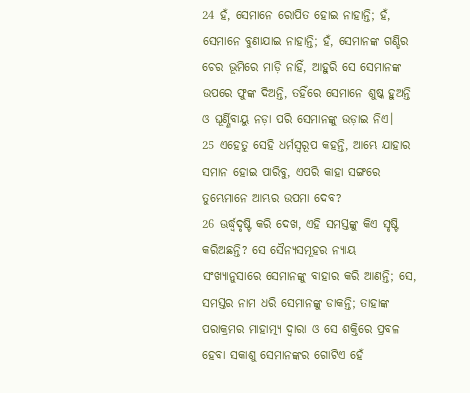24 ହଁ, ସେମାନେ ରୋପିତ ହୋଇ ନାହାନ୍ତି; ହଁ, ସେମାନେ ବୁଣାଯାଇ ନାହାନ୍ତି; ହଁ, ସେମାନଙ୍କ ଗଣ୍ଡିର ଚେର ଭୂମିରେ ମାଡ଼ି ନାହିଁ, ଆହୁରି ସେ ସେମାନଙ୍କ ଉପରେ ଫୁଙ୍କ ଦିଅନ୍ତି, ତହିଁରେ ସେମାନେ ଶୁଷ୍କ ହୁଅନ୍ତି ଓ ଘୂର୍ଣ୍ଣିବାୟୁ ନଡ଼ା ପରି ସେମାନଙ୍କୁ ଉଡ଼ାଇ ନିଏ।
25 ଏହେତୁ ସେହି ଧର୍ମସ୍ୱରୂପ କହନ୍ତି, ଆମ୍ଭେ ଯାହାର ସମାନ ହୋଇ ପାରିବୁ, ଏପରି କାହା ସଙ୍ଗରେ ତୁମ୍ଭେମାନେ ଆମ୍ଭର ଉପମା ଦେବ?
26 ଊର୍ଦ୍ଧ୍ୱଦୃଷ୍ଟି କରି ଦେଖ, ଏହି ସମସ୍ତଙ୍କୁ କିଏ ସୃଷ୍ଟି କରିଅଛନ୍ତି? ସେ ସୈନ୍ୟସମୂହର ନ୍ୟାୟ ସଂଖ୍ୟାନୁସାରେ ସେମାନଙ୍କୁ ବାହାର କରି ଆଣନ୍ତି; ସେ, ସମସ୍ତର ନାମ ଧରି ସେମାନଙ୍କୁ ଡାକନ୍ତି; ତାହାଙ୍କ ପରାକ୍ରମର ମାହାତ୍ମ୍ୟ ଦ୍ୱାରା ଓ ସେ ଶକ୍ତିରେ ପ୍ରବଳ ହେବା ସକାଶୁ ସେମାନଙ୍କର ଗୋଟିଏ ହେଁ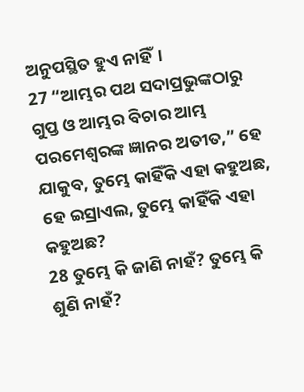ଅନୁପସ୍ଥିତ ହୁଏ ନାହିଁ।
27 “ଆମ୍ଭର ପଥ ସଦାପ୍ରଭୁଙ୍କଠାରୁ ଗୁପ୍ତ ଓ ଆମ୍ଭର ବିଚାର ଆମ୍ଭ ପରମେଶ୍ୱରଙ୍କ ଜ୍ଞାନର ଅତୀତ,” ହେ ଯାକୁବ, ତୁମ୍ଭେ କାହିଁକି ଏହା କହୁଅଛ, ହେ ଇସ୍ରାଏଲ, ତୁମ୍ଭେ କାହିଁକି ଏହା କହୁଅଛ?
28 ତୁମ୍ଭେ କି ଜାଣି ନାହଁ? ତୁମ୍ଭେ କି ଶୁଣି ନାହଁ?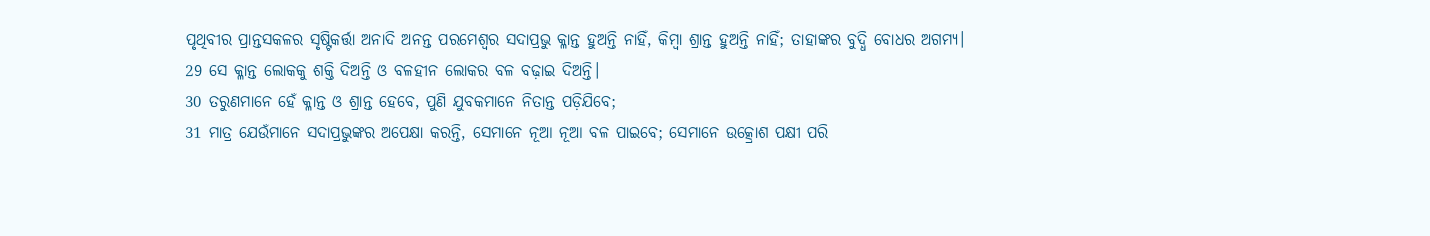ପୃଥିବୀର ପ୍ରାନ୍ତସକଳର ସୃଷ୍ଟିକର୍ତ୍ତା ଅନାଦି ଅନନ୍ତ ପରମେଶ୍ୱର ସଦାପ୍ରଭୁ କ୍ଳାନ୍ତ ହୁଅନ୍ତି ନାହିଁ, କିମ୍ବା ଶ୍ରାନ୍ତ ହୁଅନ୍ତି ନାହିଁ; ତାହାଙ୍କର ବୁଦ୍ଧି ବୋଧର ଅଗମ୍ୟ।
29 ସେ କ୍ଳାନ୍ତ ଲୋକକୁ ଶକ୍ତି ଦିଅନ୍ତି ଓ ବଳହୀନ ଲୋକର ବଳ ବଢ଼ାଇ ଦିଅନ୍ତି।
30 ତରୁଣମାନେ ହେଁ କ୍ଳାନ୍ତ ଓ ଶ୍ରାନ୍ତ ହେବେ, ପୁଣି ଯୁବକମାନେ ନିତାନ୍ତ ପଡ଼ିଯିବେ;
31 ମାତ୍ର ଯେଉଁମାନେ ସଦାପ୍ରଭୁଙ୍କର ଅପେକ୍ଷା କରନ୍ତି, ସେମାନେ ନୂଆ ନୂଆ ବଳ ପାଇବେ; ସେମାନେ ଉତ୍କ୍ରୋଶ ପକ୍ଷୀ ପରି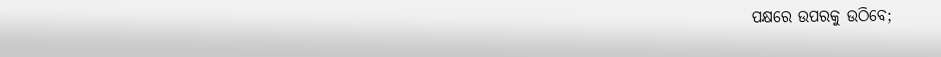ପକ୍ଷରେ ଉପରକୁ ଉଠିବେ;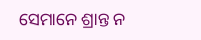ସେମାନେ ଶ୍ରାନ୍ତ ନ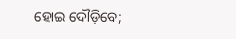ହୋଇ ଦୌଡ଼ିବେ;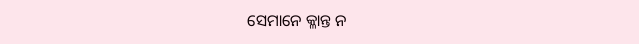ସେମାନେ କ୍ଳାନ୍ତ ନ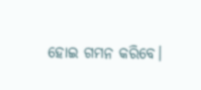ହୋଇ ଗମନ କରିବେ।